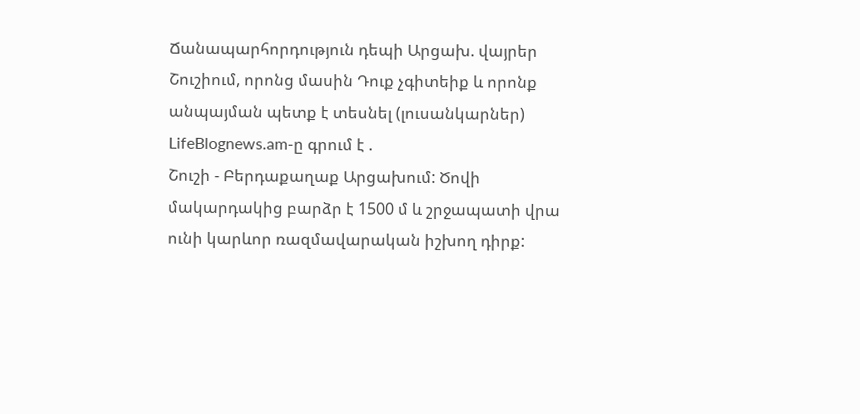Ճանապարհորդություն դեպի Արցախ. վայրեր Շուշիում, որոնց մասին Դուք չգիտեիք և որոնք անպայման պետք է տեսնել (լուսանկարներ)
LifeBlognews.am-ը գրում է .
Շուշի - Բերդաքաղաք Արցախում: Ծովի մակարդակից բարձր է 1500 մ և շրջապատի վրա ունի կարևոր ռազմավարական իշխող դիրք: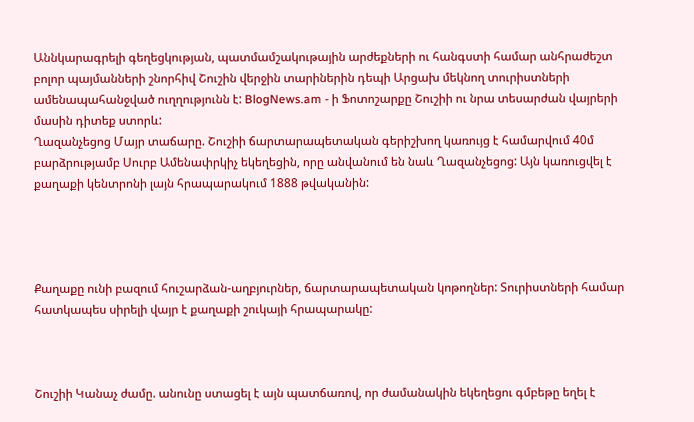Աննկարագրելի գեղեցկության, պատմամշակութային արժեքների ու հանգստի համար անհրաժեշտ բոլոր պայմանների շնորհիվ Շուշին վերջին տարիներին դեպի Արցախ մեկնող տուրիստների ամենապահանջված ուղղությունն է: BlogNews.am - ի Ֆոտոշարքը Շուշիի ու նրա տեսարժան վայրերի մասին դիտեք ստորև:
Ղազանչեցոց Մայր տաճարը. Շուշիի ճարտարապետական գերիշխող կառույց է համարվում 40մ բարձրությամբ Սուրբ Ամենափրկիչ եկեղեցին, որը անվանում են նաև Ղազանչեցոց: Այն կառուցվել է քաղաքի կենտրոնի լայն հրապարակում 1888 թվականին:




Քաղաքը ունի բազում հուշարձան-աղբյուրներ, ճարտարապետական կոթողներ: Տուրիստների համար հատկապես սիրելի վայր է քաղաքի շուկայի հրապարակը:



Շուշիի Կանաչ ժամը. անունը ստացել է այն պատճառով, որ ժամանակին եկեղեցու գմբեթը եղել է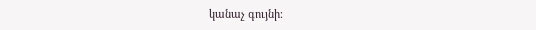կանաչ գույնի։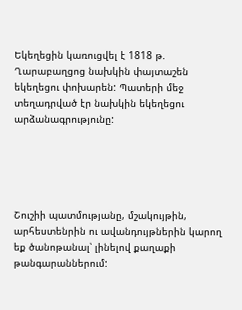Եկեղեցին կառուցվել է 1818 թ. Ղարաբաղցոց նախկին փայտաշեն եկեղեցու փոխարեն: Պատերի մեջ տեղադրված էր նախկին եկեղեցու արձանագրությունը:





Շուշիի պատմությանը, մշակույթին, արհեստենրին ու ավանդույթներին կարող եք ծանոթանալ՝ լինելով քաղաքի թանգարաններում: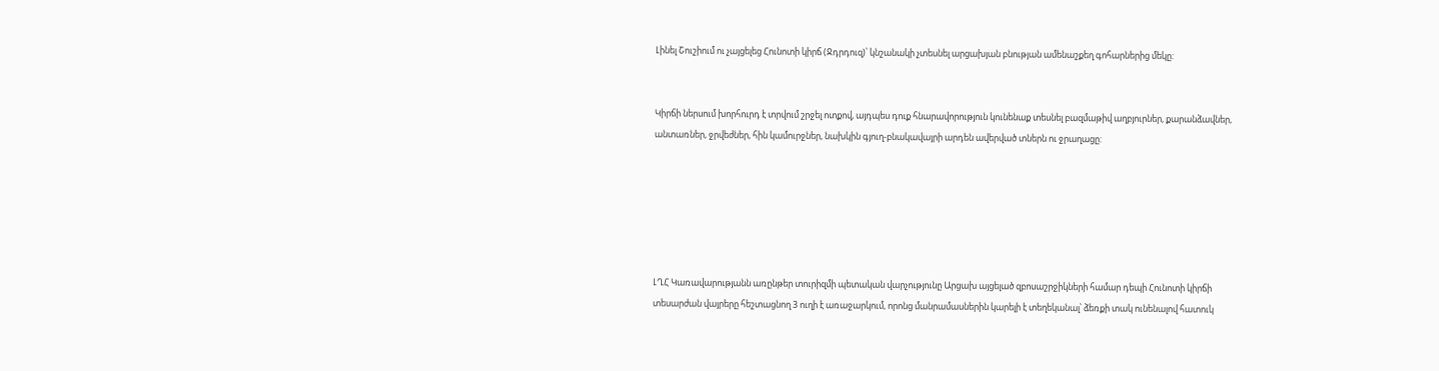Լինել Շուշիում ու չայցելեց Հունոտի կիրճ (Ջդրդուզ)՝ կնշանակի չտեսնել արցախյան բնության ամենաշքեղ գոհարներից մեկը:


Կիրճի ներսում խորհուրդ է տրվում շրջել ոտքով, այդպես դուք հնարավորություն կունենաք տեսնել բազմաթիվ աղբյուրներ, քարանձավներ, անտառներ, ջրվեժներ, հին կամուրջներ, նախկին գյուղ-բնակավայրի արդեն ավերված տներն ու ջրաղացը:






ԼՂՀ Կառավարությանն առընթեր տուրիզմի պետական վարչությունը Արցախ այցելած զբոսաշրջիկների համար դեպի Հունոտի կիրճի տեսարժան վայրերը հեշտացնող 3 ուղի է առաջարկում, որոնց մանրամասներին կարելի է տեղեկանալ՝ ձեռքի տակ ունենալով հատուկ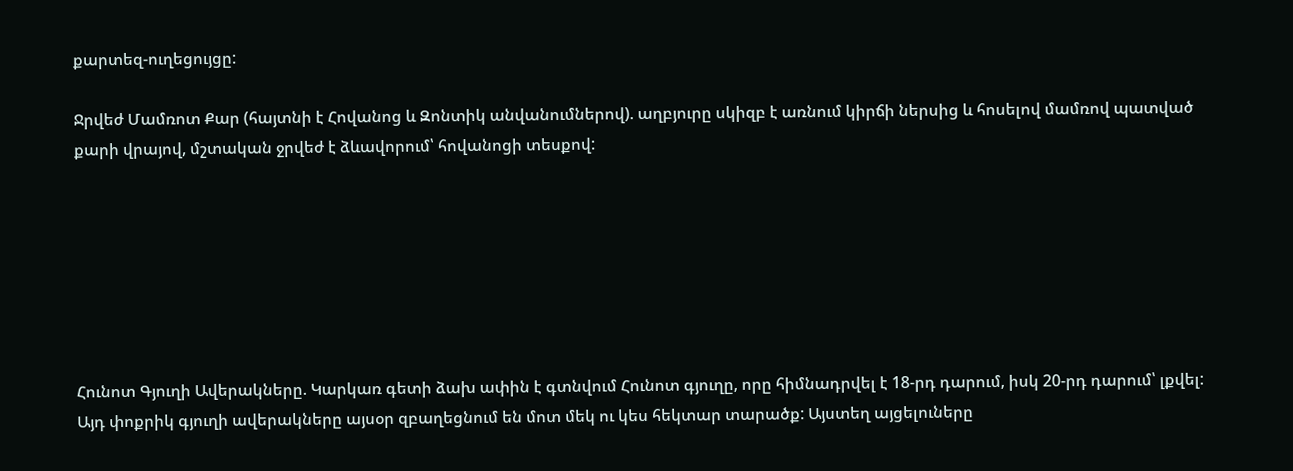քարտեզ-ուղեցույցը:

Ջրվեժ Մամռոտ Քար (հայտնի է Հովանոց և Զոնտիկ անվանումներով). աղբյուրը սկիզբ է առնում կիրճի ներսից և հոսելով մամռով պատված քարի վրայով, մշտական ջրվեժ է ձևավորում՝ հովանոցի տեսքով:







Հունոտ Գյուղի Ավերակները. Կարկառ գետի ձախ ափին է գտնվում Հունոտ գյուղը, որը հիմնադրվել է 18-րդ դարում, իսկ 20-րդ դարում՝ լքվել: Այդ փոքրիկ գյուղի ավերակները այսօր զբաղեցնում են մոտ մեկ ու կես հեկտար տարածք: Այստեղ այցելուները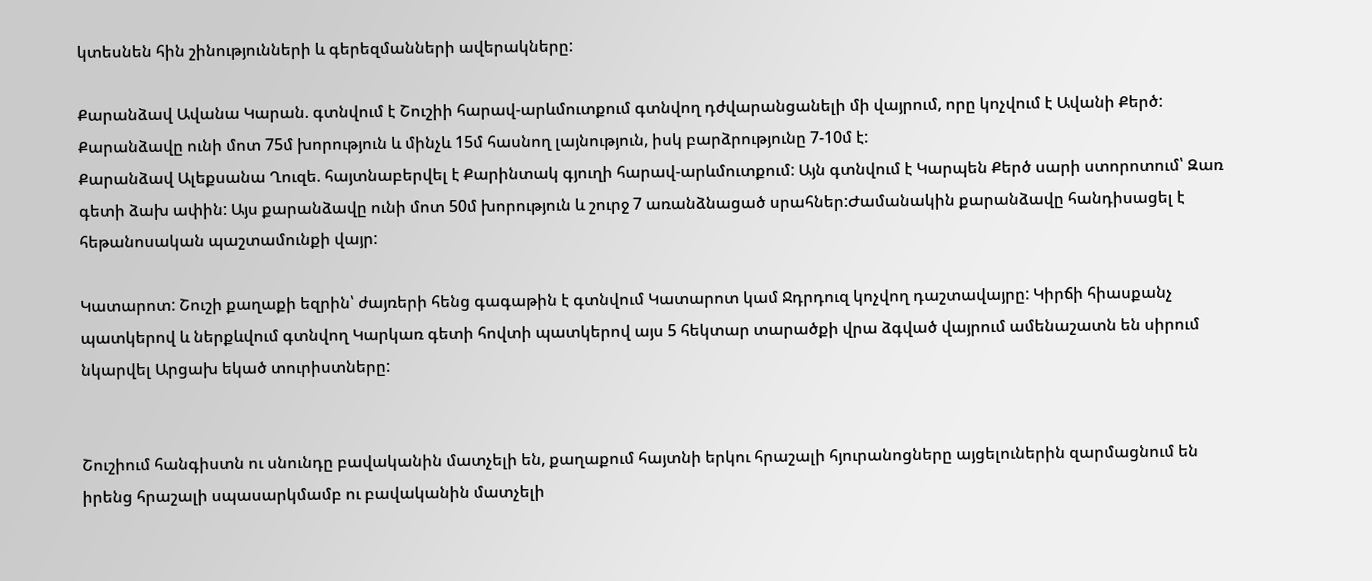կտեսնեն հին շինությունների և գերեզմանների ավերակները:

Քարանձավ Ավանա Կարան. գտնվում է Շուշիի հարավ-արևմուտքում գտնվող դժվարանցանելի մի վայրում, որը կոչվում է Ավանի Քերծ: Քարանձավը ունի մոտ 75մ խորություն և մինչև 15մ հասնող լայնություն, իսկ բարձրությունը 7-10մ է:
Քարանձավ Ալեքսանա Ղուզե. հայտնաբերվել է Քարինտակ գյուղի հարավ-արևմուտքում: Այն գտնվում է Կարպեն Քերծ սարի ստորոտում՝ Զառ գետի ձախ ափին: Այս քարանձավը ունի մոտ 50մ խորություն և շուրջ 7 առանձնացած սրահներ:Ժամանակին քարանձավը հանդիսացել է հեթանոսական պաշտամունքի վայր:

Կատարոտ: Շուշի քաղաքի եզրին՝ ժայռերի հենց գագաթին է գտնվում Կատարոտ կամ Ջդրդուզ կոչվող դաշտավայրը: Կիրճի հիասքանչ պատկերով և ներքևվում գտնվող Կարկառ գետի հովտի պատկերով այս 5 հեկտար տարածքի վրա ձգված վայրում ամենաշատն են սիրում նկարվել Արցախ եկած տուրիստները:


Շուշիում հանգիստն ու սնունդը բավականին մատչելի են, քաղաքում հայտնի երկու հրաշալի հյուրանոցները այցելուներին զարմացնում են իրենց հրաշալի սպասարկմամբ ու բավականին մատչելի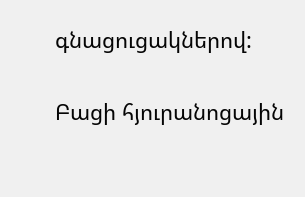գնացուցակներով:


Բացի հյուրանոցային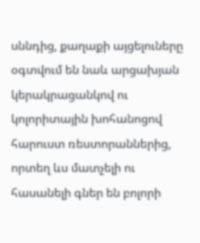սննդից, քաղաքի այցելուները օգտվում են նաև արցախյան կերակրացանկով ու կոլորիտային խոհանոցով հարուստ ռեստորաններից, որտեղ ևս մատչելի ու հասանելի գներ են բոլորի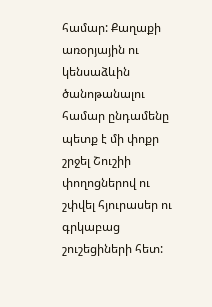համար: Քաղաքի առօրյային ու կենսաձևին ծանոթանալու համար ընդամենը պետք է մի փոքր շրջել Շուշիի փողոցներով ու շփվել հյուրասեր ու գրկաբաց շուշեցիների հետ: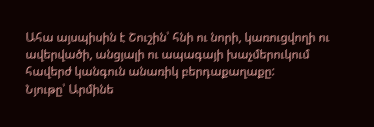Ահա այսպիսին է Շուշին՝ հնի ու նորի, կառուցվողի ու ավերվածի, անցյալի ու ապագայի խաչմերուկում հավերժ կանգուն անառիկ բերդաքաղաքը:
Նյութը՝ Արմինե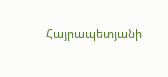Հայրապետյանի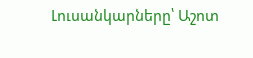Լուսանկարները՝ Աշոտ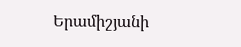Երամիշյանի